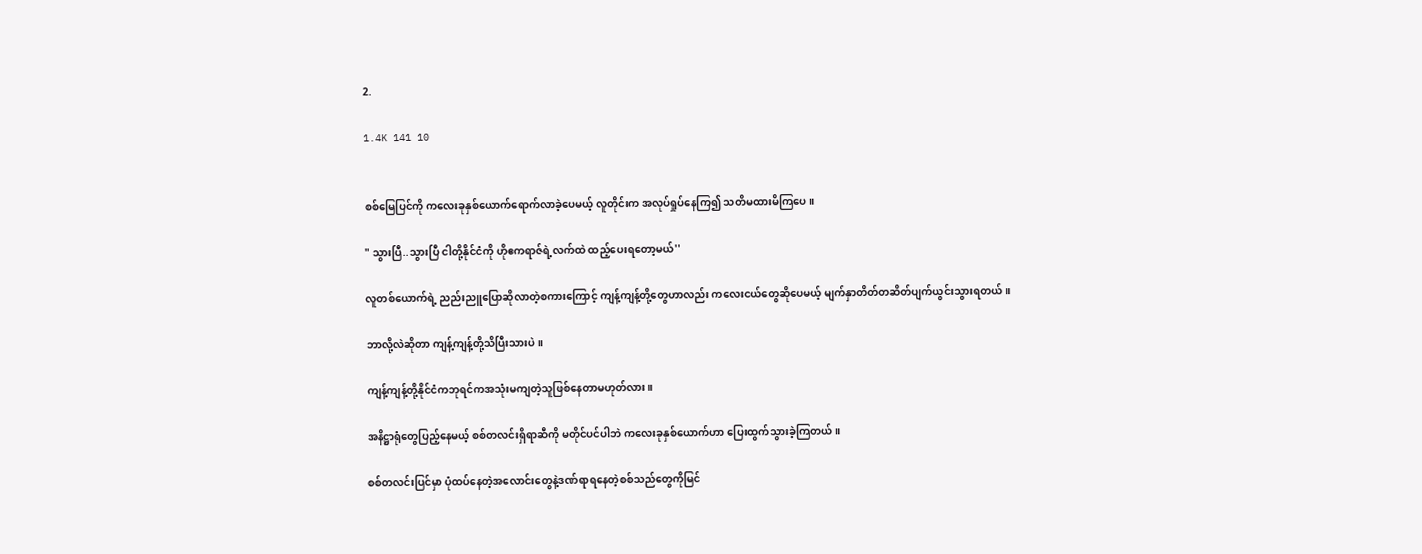2.

1.4K 141 10


စစ်မြေပြင်ကို ကလေးခုနှစ်ယောက်ရောက်လာခဲ့ပေမယ့် လူတိုင်းက အလုပ်ရှုပ်နေကြ၍ သတိမထားမိကြပေ။

" သွားပြီ..သွားပြီ ငါတို့နိုင်ငံကို ဟိုဧကရာဇ်ရဲ့လက်ထဲ ထည့်ပေးရတော့မယ်''

လူတစ်ယောက်ရဲ့ ညည်းညူပြောဆိုလာတဲ့စကားကြောင့် ကျန့်ကျန့်တို့တွေဟာလည်း ကလေးငယ်တွေဆိုပေမယ့် မျက်နှာတိတ်တဆိတ်ပျက်ယွင်းသွားရတယ်။

ဘာလို့လဲဆိုတာ ကျန့်ကျန့်တို့သိပြီးသားပဲ။

ကျန့်ကျန့်တို့နိုင်ငံကဘုရင်ကအသုံးမကျတဲ့သူဖြစ်နေတာမဟုတ်လား။

အနိဋ္ဌာရုံတွေပြည့်နေမယ့် စစ်တလင်းရှိရာဆီကို မတိုင်ပင်ပါဘဲ ကလေးခုနှစ်ယောက်ဟာ ပြေးထွက်သွားခဲ့ကြတယ်။

စစ်တလင်းပြင်မှာ ပုံထပ်နေတဲ့အလောင်းတွေနဲ့ဒဏ်ရာရနေတဲ့စစ်သည်တွေကိုမြင်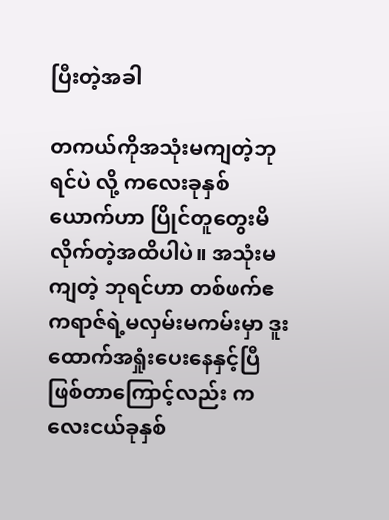ပြီးတဲ့အခါ

တကယ်ကိုအသုံးမကျတဲ့ဘုရင်ပဲ လို့ ကလေးခုနှစ်ယောက်ဟာ ပြိုင်တူတွေးမိလိုက်တဲ့အထိပါပဲ။ အသုံးမကျတဲ့ ဘုရင်ဟာ တစ်ဖက်ဧကရာဇ်ရဲ့မလှမ်းမကမ်းမှာ ဒူးထောက်အရှုံးပေးနေနှင့်ပြီဖြစ်တာကြောင့်လည်း ကလေးငယ်ခုနှစ်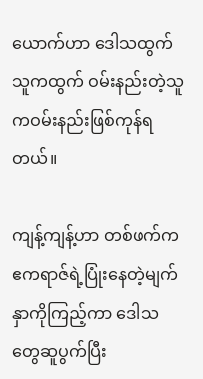ယောက်ဟာ ဒေါသထွက်သူကထွက် ဝမ်းနည်းတဲ့သူကဝမ်းနည်းဖြစ်ကုန်ရတယ်။

ကျန့်ကျန့်ဟာ တစ်ဖက်က ဧကရာဇ်ရဲ့ပြုံးနေတဲ့မျက်နှာကိုကြည့်ကာ ဒေါသတွေဆူပွက်ပြီး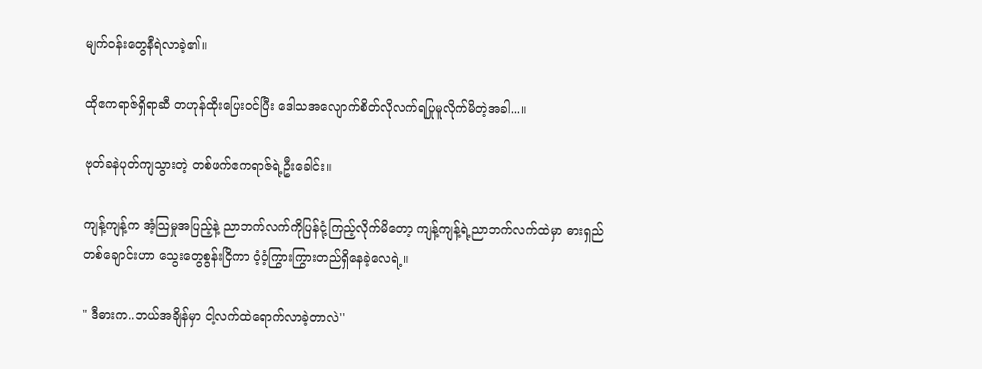မျက်ဝန်းတွေနီရဲလာခဲ့၏။

ထိုဧကရာဇ်ရှိရာဆီ တဟုန်ထိုးပြေးဝင်ပြီး ဒေါသအလျောက်စိတ်လိုလက်ရပြုမူလိုက်မိတဲ့အခါ...။

ဗုတ်ခနဲပုတ်ကျသွားတဲ့ တစ်ဖက်ဧကရာဇ်ရဲ့ဦးခေါင်း။

ကျန့်ကျန့်က အံ့သြမှုအပြည့်နဲ့ ညာဘက်လက်ကိုပြန်ငုံ့ကြည့်လိုက်မိတော့ ကျန့်ကျန့်ရဲ့ညာဘက်လက်ထဲမှာ ဓားရှည်တစ်ချောင်းဟာ သွေးတွေစွန်းငြိကာ ဝံ့ဝံ့ကြွားကြွားတည်ရှိနေခဲ့လေရဲ့။

" ဒီဓားက..ဘယ်အချိန်မှာ ငါ့လက်ထဲရောက်လာခဲ့တာလဲ''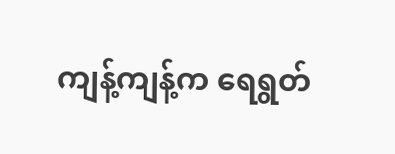ကျန့်ကျန့်က ရေရွတ်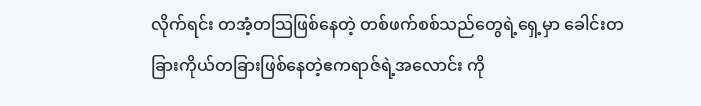လိုက်ရင်း တအံ့တသြဖြစ်နေတဲ့ တစ်ဖက်စစ်သည်တွေရဲ့ရှေ့မှာ ခေါင်းတခြားကိုယ်တခြားဖြစ်နေတဲ့ဧကရာဇ်ရဲ့အလောင်း ကို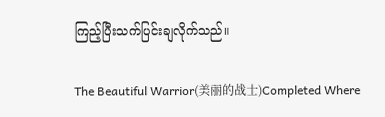ကြည့်ပြီးသက်ပြင်းချလိုက်သည်။

The Beautiful Warrior(美丽的战士)Completed Where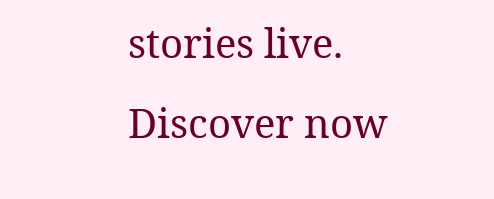stories live. Discover now